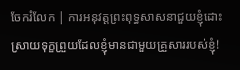ចែករំលែក | ការអនុវត្តព្រះពុទ្ធសាសនាជួយខ្ញុំដោះស្រាយទុក្ខព្រួយដែលខ្ញុំមានជាមួយគ្រួសាររបស់ខ្ញុំ!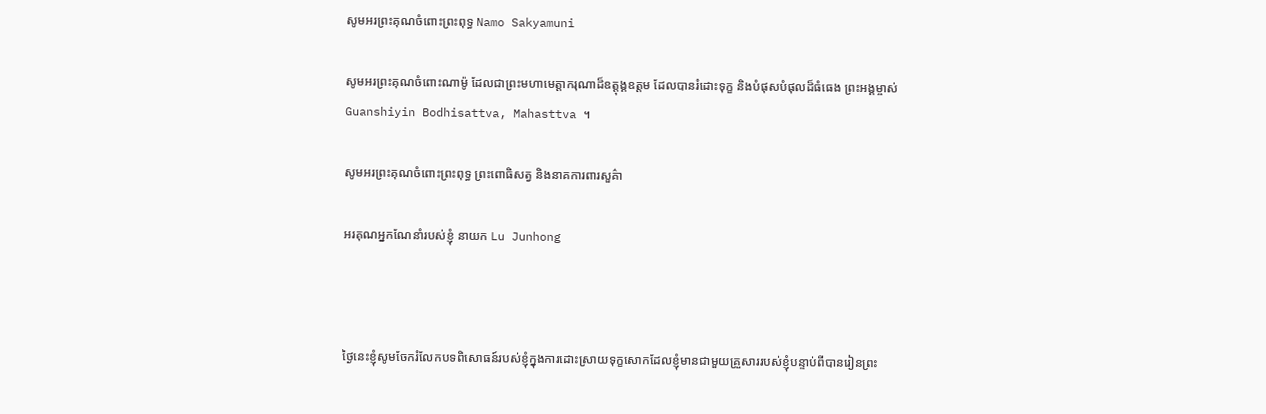សូមអរព្រះគុណចំពោះព្រះពុទ្ធ Namo Sakyamuni

សូមអរព្រះគុណចំពោះណាម៉ូ ដែលជាព្រះមហាមេត្តាករុណាដ៏ឧត្តុង្គឧត្តម ដែលបានរំដោះទុក្ខ និងបំផុសបំផុលដ៏ធំធេង ព្រះអង្គម្ចាស់ Guanshiyin Bodhisattva, Mahasttva ។

សូមអរព្រះគុណចំពោះព្រះពុទ្ធ ព្រះពោធិសត្វ និងនាគការពារសួគ៌ា

អរគុណអ្នកណែនាំរបស់ខ្ញុំ នាយក Lu Junhong



ថ្ងៃនេះខ្ញុំសូមចែករំលែកបទពិសោធន៍របស់ខ្ញុំក្នុងការដោះស្រាយទុក្ខសោកដែលខ្ញុំមានជាមួយគ្រួសាររបស់ខ្ញុំបន្ទាប់ពីបានរៀនព្រះ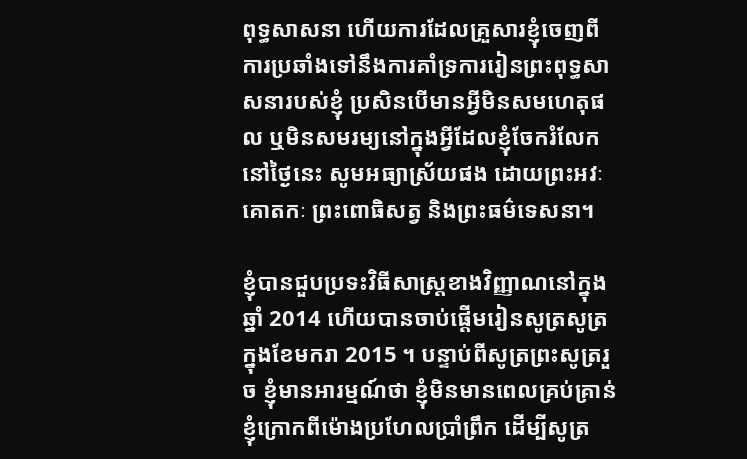ពុទ្ធសាសនា ហើយការដែលគ្រួសារខ្ញុំចេញពីការប្រឆាំងទៅនឹងការគាំទ្រការរៀនព្រះពុទ្ធសាសនារបស់ខ្ញុំ ប្រសិនបើមានអ្វីមិនសមហេតុផល ឬមិនសមរម្យនៅក្នុងអ្វីដែលខ្ញុំចែករំលែកនៅថ្ងៃនេះ សូមអធ្យាស្រ័យផង ដោយព្រះអវៈគោតកៈ ព្រះពោធិសត្វ និងព្រះធម៌ទេសនា។

ខ្ញុំបានជួបប្រទះវិធីសាស្រ្តខាងវិញ្ញាណនៅក្នុងឆ្នាំ 2014 ហើយបានចាប់ផ្តើមរៀនសូត្រសូត្រក្នុងខែមករា 2015 ។ បន្ទាប់ពីសូត្រព្រះសូត្ររួច ខ្ញុំមានអារម្មណ៍ថា ខ្ញុំមិនមានពេលគ្រប់គ្រាន់ ខ្ញុំក្រោកពីម៉ោងប្រហែលប្រាំព្រឹក ដើម្បីសូត្រ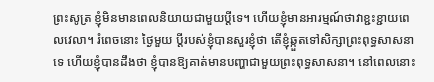ព្រះសូត្រ ខ្ញុំមិនមានពេលនិយាយជាមួយប្ដីទេ។ ហើយខ្ញុំមានអារម្មណ៍ថាវាខ្ជះខ្ជាយពេលវេលា។ រំពេចនោះ ថ្ងៃមួយ ប្តីរបស់ខ្ញុំបានសួរខ្ញុំថា តើខ្ញុំឆ្កួតទៅសិក្សាព្រះពុទ្ធសាសនាទេ ហើយខ្ញុំបានដឹងថា ខ្ញុំបានឱ្យគាត់មានបញ្ហាជាមួយព្រះពុទ្ធសាសនា។ នៅពេលនោះ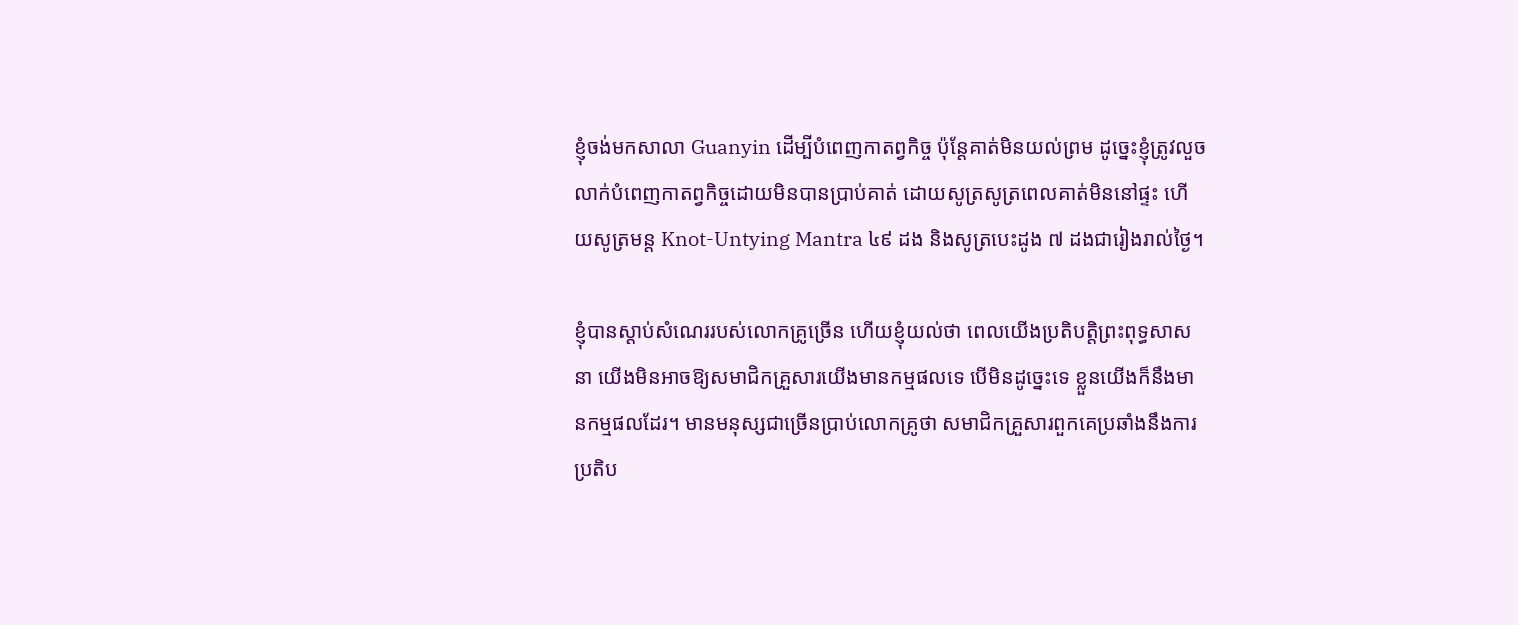ខ្ញុំចង់មកសាលា Guanyin ដើម្បីបំពេញកាតព្វកិច្ច ប៉ុន្តែគាត់មិនយល់ព្រម ដូច្នេះខ្ញុំត្រូវលួចលាក់បំពេញកាតព្វកិច្ចដោយមិនបានប្រាប់គាត់ ដោយសូត្រសូត្រពេលគាត់មិននៅផ្ទះ ហើយសូត្រមន្ត Knot-Untying Mantra ៤៩ ដង និងសូត្របេះដូង ៧ ដងជារៀងរាល់ថ្ងៃ។

ខ្ញុំបានស្តាប់សំណេររបស់លោកគ្រូច្រើន ហើយខ្ញុំយល់ថា ពេលយើងប្រតិបត្តិព្រះពុទ្ធសាសនា យើងមិនអាចឱ្យសមាជិកគ្រួសារយើងមានកម្មផលទេ បើមិនដូច្នេះទេ ខ្លួនយើងក៏នឹងមានកម្មផលដែរ។ មានមនុស្សជាច្រើនប្រាប់លោកគ្រូថា សមាជិកគ្រួសារពួកគេប្រឆាំងនឹងការប្រតិប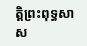ត្តិព្រះពុទ្ធសាស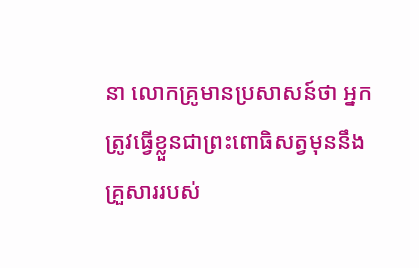នា លោកគ្រូមានប្រសាសន៍ថា អ្នកត្រូវធ្វើខ្លួនជាព្រះពោធិសត្វមុននឹងគ្រួសាររបស់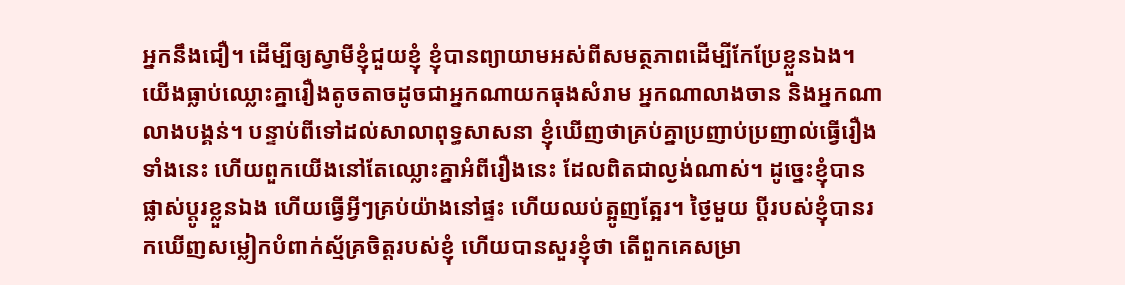អ្នកនឹងជឿ។ ដើម្បីឲ្យស្វាមីខ្ញុំជួយខ្ញុំ ខ្ញុំបានព្យាយាមអស់ពីសមត្ថភាពដើម្បីកែប្រែខ្លួនឯង។ យើងធ្លាប់ឈ្លោះគ្នារឿងតូចតាចដូចជាអ្នកណាយកធុងសំរាម អ្នកណាលាងចាន និងអ្នកណាលាងបង្គន់។ បន្ទាប់ពីទៅដល់សាលាពុទ្ធសាសនា ខ្ញុំឃើញថាគ្រប់គ្នាប្រញាប់ប្រញាល់ធ្វើរឿងទាំងនេះ ហើយពួកយើងនៅតែឈ្លោះគ្នាអំពីរឿងនេះ ដែលពិតជាល្ងង់ណាស់។ ដូច្នេះខ្ញុំបានផ្លាស់ប្តូរខ្លួនឯង ហើយធ្វើអ្វីៗគ្រប់យ៉ាងនៅផ្ទះ ហើយឈប់ត្អូញត្អែរ។ ថ្ងៃមួយ ប្តីរបស់ខ្ញុំបានរកឃើញសម្លៀកបំពាក់ស្ម័គ្រចិត្តរបស់ខ្ញុំ ហើយបានសួរខ្ញុំថា តើពួកគេសម្រា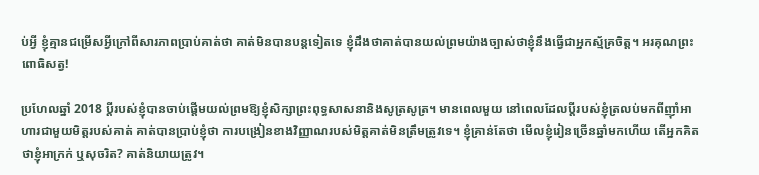ប់អ្វី ខ្ញុំគ្មានជម្រើសអ្វីក្រៅពីសារភាពប្រាប់គាត់ថា គាត់មិនបានបន្តទៀតទេ ខ្ញុំដឹងថាគាត់បានយល់ព្រមយ៉ាងច្បាស់ថាខ្ញុំនឹងធ្វើជាអ្នកស្ម័គ្រចិត្ត។ អរគុណព្រះពោធិសត្វ!

ប្រហែលឆ្នាំ 2018 ប្តីរបស់ខ្ញុំបានចាប់ផ្តើមយល់ព្រមឱ្យខ្ញុំសិក្សាព្រះពុទ្ធសាសនានិងសូត្រសូត្រ។ មានពេលមួយ នៅពេលដែលប្តីរបស់ខ្ញុំត្រលប់មកពីញ៉ាំអាហារជាមួយមិត្តរបស់គាត់ គាត់បានប្រាប់ខ្ញុំថា ការបង្រៀនខាងវិញ្ញាណរបស់មិត្តគាត់មិនត្រឹមត្រូវទេ។ ខ្ញុំគ្រាន់តែថា មើលខ្ញុំរៀនច្រើនឆ្នាំមកហើយ តើអ្នកគិតថាខ្ញុំអាក្រក់ ឬសុចរិត? គាត់និយាយត្រូវ។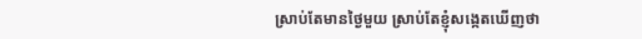ស្រាប់តែមានថ្ងៃមួយ ស្រាប់តែខ្ញុំសង្កេតឃើញថា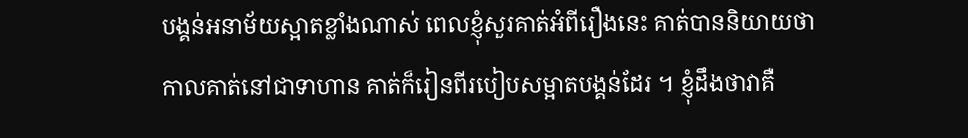បង្គន់អនាម័យស្អាតខ្លាំងណាស់ ពេលខ្ញុំសួរគាត់អំពីរឿងនេះ គាត់បាននិយាយថា កាលគាត់នៅជាទាហាន គាត់ក៏រៀនពីរបៀបសម្អាតបង្គន់ដែរ ។ ខ្ញុំដឹងថាវាគឺ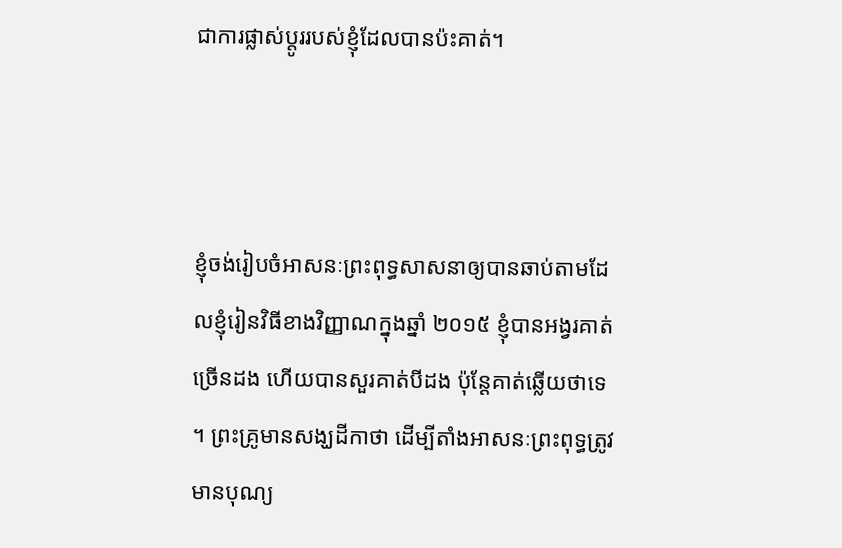ជាការផ្លាស់ប្តូររបស់ខ្ញុំដែលបានប៉ះគាត់។



ខ្ញុំចង់រៀបចំអាសនៈព្រះពុទ្ធសាសនាឲ្យបានឆាប់តាមដែលខ្ញុំរៀនវិធីខាងវិញ្ញាណក្នុងឆ្នាំ ២០១៥ ខ្ញុំបានអង្វរគាត់ច្រើនដង ហើយបានសួរគាត់បីដង ប៉ុន្តែគាត់ឆ្លើយថាទេ ។ ព្រះគ្រូមានសង្ឃដីកាថា ដើម្បីតាំងអាសនៈព្រះពុទ្ធត្រូវមានបុណ្យ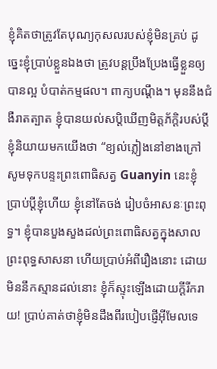ខ្ញុំគិតថាត្រូវតែបុណ្យកុសលរបស់ខ្ញុំមិនគ្រប់ ដូច្នេះខ្ញុំប្រាប់ខ្លួនឯងថា ត្រូវបន្តប្រឹងប្រែងធ្វើខ្លួនឲ្យបានល្អ បំបាត់កម្មផល។ ពាក្យបណ្តឹង។ មុននឹងជំងឺរាតត្បាត ខ្ញុំបានយល់សប្តិឃើញមិត្តភ័ក្តិរបស់ប្តីខ្ញុំនិយាយមកយើងថា “ខ្យល់ភ្លៀងនៅខាងក្រៅ សូមទុកបន្ទះព្រះពោធិសត្វ Guanyin នេះខ្ញុំប្រាប់ប្តីខ្ញុំហើយ ខ្ញុំនៅតែចង់ រៀបចំអាសនៈព្រះពុទ្ធ។ ខ្ញុំបានបួងសួងដល់ព្រះពោធិសត្វក្នុងសាលព្រះពុទ្ធសាសនា ហើយប្រាប់អំពីរឿងនោះ ដោយមិននឹកស្មានដល់នោះ ខ្ញុំក៏ស្ទុះឡើងដោយក្ដីរីករាយ! ប្រាប់គាត់ថាខ្ញុំមិនដឹងពីរបៀបផ្ញើអ៊ីមែលទេ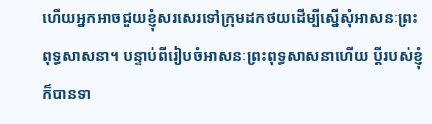ហើយអ្នកអាចជួយខ្ញុំសរសេរទៅក្រុមដកថយដើម្បីស្នើសុំអាសនៈព្រះពុទ្ធសាសនា។ បន្ទាប់ពីរៀបចំអាសនៈព្រះពុទ្ធសាសនាហើយ ប្តីរបស់ខ្ញុំក៏បានទា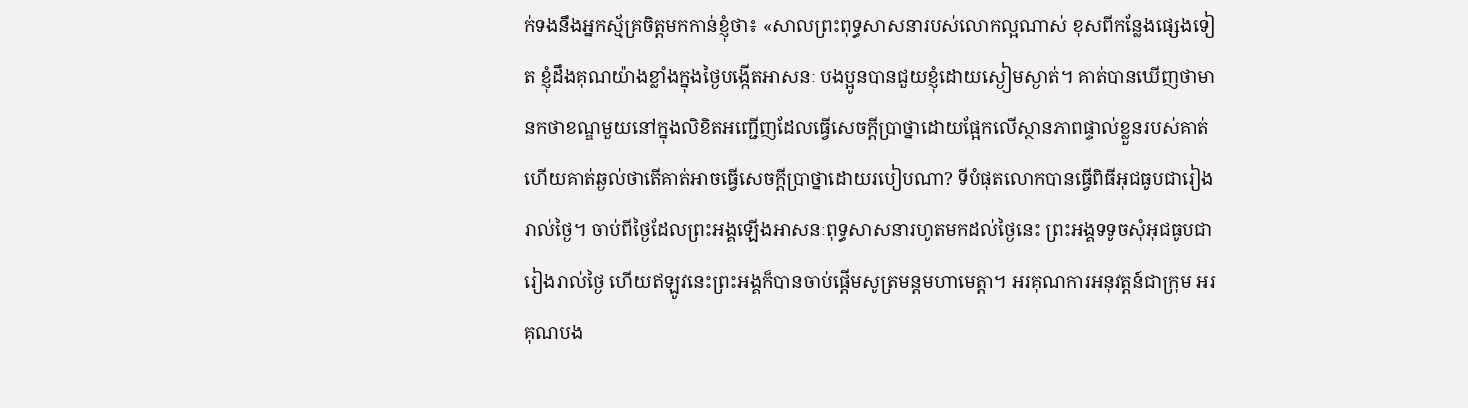ក់ទងនឹងអ្នកស្ម័គ្រចិត្តមកកាន់ខ្ញុំថា៖ «សាលព្រះពុទ្ធសាសនារបស់លោកល្អណាស់ ខុសពីកន្លែងផ្សេងទៀត ខ្ញុំដឹងគុណយ៉ាងខ្លាំងក្នុងថ្ងៃបង្កើតអាសនៈ បងប្អូនបានជួយខ្ញុំដោយស្ងៀមស្ងាត់។ គាត់បានឃើញថាមានកថាខណ្ឌមួយនៅក្នុងលិខិតអញ្ជើញដែលធ្វើសេចក្តីប្រាថ្នាដោយផ្អែកលើស្ថានភាពផ្ទាល់ខ្លួនរបស់គាត់ ហើយគាត់ឆ្ងល់ថាតើគាត់អាចធ្វើសេចក្តីប្រាថ្នាដោយរបៀបណា? ទីបំផុតលោកបានធ្វើពិធីអុជធូបជារៀងរាល់ថ្ងៃ។ ចាប់ពីថ្ងៃដែលព្រះអង្គឡើងអាសនៈពុទ្ធសាសនារហូតមកដល់ថ្ងៃនេះ ព្រះអង្គទទូចសុំអុជធូបជារៀងរាល់ថ្ងៃ ហើយឥឡូវនេះព្រះអង្គក៏បានចាប់ផ្ដើមសូត្រមន្តមហាមេត្តា។ អរគុណការអនុវត្តន៍ជាក្រុម អរគុណបង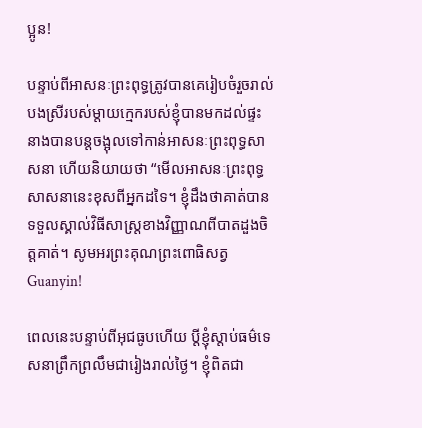ប្អូន!

បន្ទាប់ពីអាសនៈព្រះពុទ្ធត្រូវបានគេរៀបចំរួចរាល់ បងស្រីរបស់ម្តាយក្មេករបស់ខ្ញុំបានមកដល់ផ្ទះ នាងបានបន្តចង្អុលទៅកាន់អាសនៈព្រះពុទ្ធសាសនា ហើយនិយាយថា “មើលអាសនៈព្រះពុទ្ធសាសនានេះខុសពីអ្នកដទៃ។ ខ្ញុំដឹងថាគាត់បានទទួលស្គាល់វិធីសាស្ត្រខាងវិញ្ញាណពីបាតដួងចិត្តគាត់។ សូមអរព្រះគុណព្រះពោធិសត្វ Guanyin!

ពេលនេះបន្ទាប់ពីអុជធូបហើយ ប្តីខ្ញុំស្តាប់ធម៌ទេសនាព្រឹកព្រលឹមជារៀងរាល់ថ្ងៃ។ ខ្ញុំពិតជា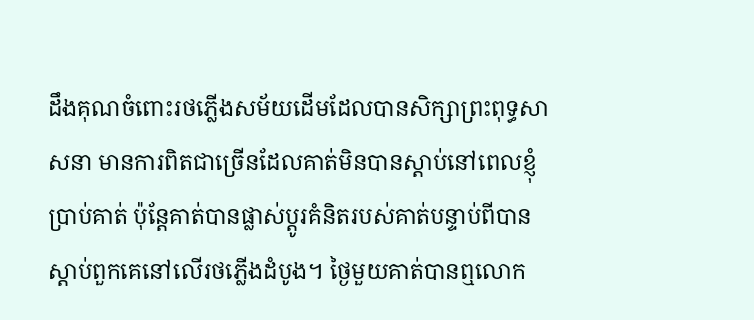ដឹងគុណចំពោះរថភ្លើងសម័យដើមដែលបានសិក្សាព្រះពុទ្ធសាសនា មានការពិតជាច្រើនដែលគាត់មិនបានស្តាប់នៅពេលខ្ញុំប្រាប់គាត់ ប៉ុន្តែគាត់បានផ្លាស់ប្តូរគំនិតរបស់គាត់បន្ទាប់ពីបានស្តាប់ពួកគេនៅលើរថភ្លើងដំបូង។ ថ្ងៃមួយគាត់បានឮលោក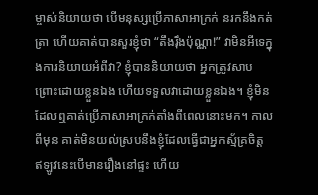ម្ចាស់និយាយថា បើមនុស្សប្រើភាសាអាក្រក់ នរកនឹងកត់ត្រា ហើយគាត់បានសួរខ្ញុំថា “តឹងរ៉ឹងប៉ុណ្ណា!” វាមិនអីទេក្នុងការនិយាយអំពីវា? ខ្ញុំបាននិយាយថា អ្នកត្រូវសាបព្រោះដោយខ្លួនឯង ហើយទទួលវាដោយខ្លួនឯង។ ខ្ញុំមិនដែលឮគាត់ប្រើភាសាអាក្រក់តាំងពីពេលនោះមក។ កាលពីមុន គាត់មិនយល់ស្របនឹងខ្ញុំដែលធ្វើជាអ្នកស្ម័គ្រចិត្ត ឥឡូវនេះបើមានរឿងនៅផ្ទះ ហើយ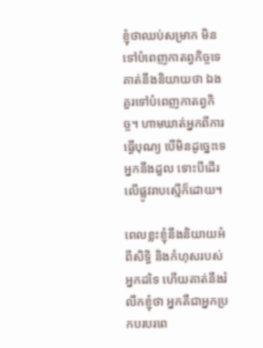ខ្ញុំថាឈប់សម្រាក មិនទៅបំពេញកាតព្វកិច្ចទេ គាត់នឹងនិយាយថា ឯងគួរទៅបំពេញកាតព្វកិច្ច។ ហាមឃាត់អ្នកពីការធ្វើបុណ្យ បើមិនដូច្នេះទេ អ្នកនឹងដួល ទោះបីដើរលើផ្លូវរាបស្មើក៏ដោយ។

ពេលខ្លះខ្ញុំនឹងនិយាយអំពីសិទ្ធិ និងកំហុសរបស់អ្នកដទៃ ហើយគាត់នឹងរំលឹកខ្ញុំថា អ្នកគឺជាអ្នកប្រកបរបរពេ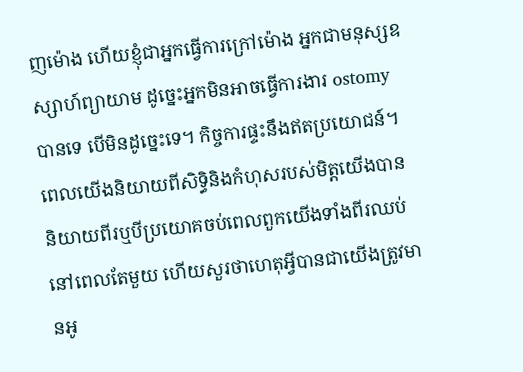ញម៉ោង ហើយខ្ញុំជាអ្នកធ្វើការក្រៅម៉ោង អ្នកជាមនុស្សឧស្សាហ៍ព្យាយាម ដូច្នេះអ្នកមិនអាចធ្វើការងារ ostomy បានទេ បើមិនដូច្នេះទេ។ កិច្ចការផ្ទះនឹងឥតប្រយោជន៍។ ពេលយើងនិយាយពីសិទ្ធិនិងកំហុសរបស់មិត្តយើងបាននិយាយពីរឬបីប្រយោគចប់ពេលពួកយើងទាំងពីរឈប់នៅពេលតែមួយ ហើយសួរថាហេតុអ្វីបានជាយើងត្រូវមានអូ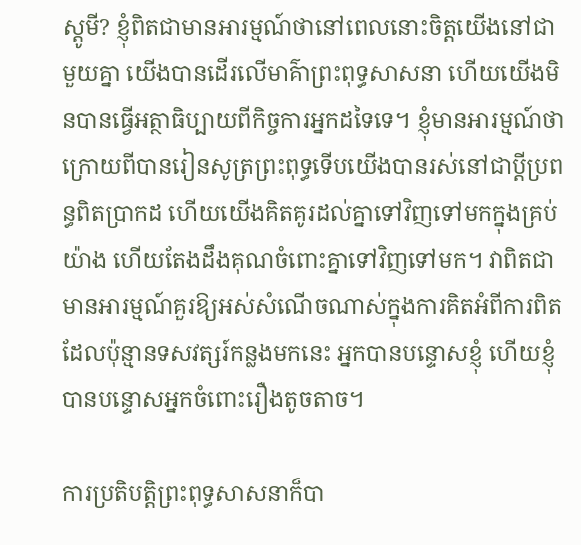ស្តូមី? ខ្ញុំពិតជាមានអារម្មណ៍ថានៅពេលនោះចិត្តយើងនៅជាមួយគ្នា យើងបានដើរលើមាគ៌ាព្រះពុទ្ធសាសនា ហើយយើងមិនបានធ្វើអត្ថាធិប្បាយពីកិច្ចការអ្នកដទៃទេ។ ខ្ញុំមានអារម្មណ៍ថាក្រោយពីបានរៀនសូត្រព្រះពុទ្ធទើបយើងបានរស់នៅជាប្ដីប្រពន្ធពិតប្រាកដ ហើយយើងគិតគូរដល់គ្នាទៅវិញទៅមកក្នុងគ្រប់យ៉ាង ហើយតែងដឹងគុណចំពោះគ្នាទៅវិញទៅមក។ វាពិតជាមានអារម្មណ៍គួរឱ្យអស់សំណើចណាស់ក្នុងការគិតអំពីការពិតដែលប៉ុន្មានទសវត្សរ៍កន្លងមកនេះ អ្នកបានបន្ទោសខ្ញុំ ហើយខ្ញុំបានបន្ទោសអ្នកចំពោះរឿងតូចតាច។

ការប្រតិបត្តិព្រះពុទ្ធសាសនាក៏បា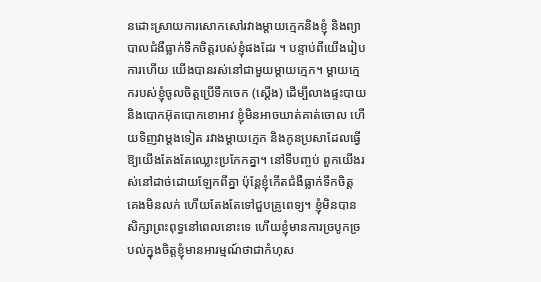នដោះស្រាយការសោកសៅរវាងម្តាយក្មេកនិងខ្ញុំ និងព្យាបាលជំងឺធ្លាក់ទឹកចិត្តរបស់ខ្ញុំផងដែរ ។ បន្ទាប់ពីយើងរៀបការហើយ យើងបានរស់នៅជាមួយម្ដាយក្មេក។ ម្តាយក្មេករបស់ខ្ញុំចូលចិត្តប្រើទឹកចេក (ស្តើង) ដើម្បីលាងផ្ទះបាយ និងបោកអ៊ុតបោកខោអាវ ខ្ញុំមិនអាចឃាត់គាត់ចោល ហើយទិញវាម្តងទៀត រវាងម្តាយក្មេក និងកូនប្រសាដែលធ្វើឱ្យយើងតែងតែឈ្លោះប្រកែកគ្នា។ នៅទីបញ្ចប់ ពួកយើងរស់នៅដាច់ដោយឡែកពីគ្នា ប៉ុន្តែខ្ញុំកើតជំងឺធ្លាក់ទឹកចិត្ត គេងមិនលក់ ហើយតែងតែទៅជួបគ្រូពេទ្យ។ ខ្ញុំមិនបានសិក្សាព្រះពុទ្ធនៅពេលនោះទេ ហើយខ្ញុំមានការច្របូកច្របល់ក្នុងចិត្តខ្ញុំមានអារម្មណ៍ថាជាកំហុស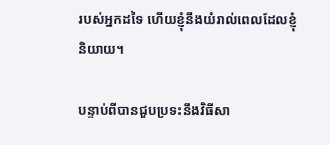របស់អ្នកដទៃ ហើយខ្ញុំនឹងយំរាល់ពេលដែលខ្ញុំនិយាយ។

បន្ទាប់ពីបានជួបប្រទះនឹងវិធីសា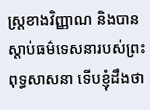ស្ត្រខាងវិញ្ញាណ និងបានស្តាប់ធម៌ទេសនារបស់ព្រះពុទ្ធសាសនា ទើបខ្ញុំដឹងថា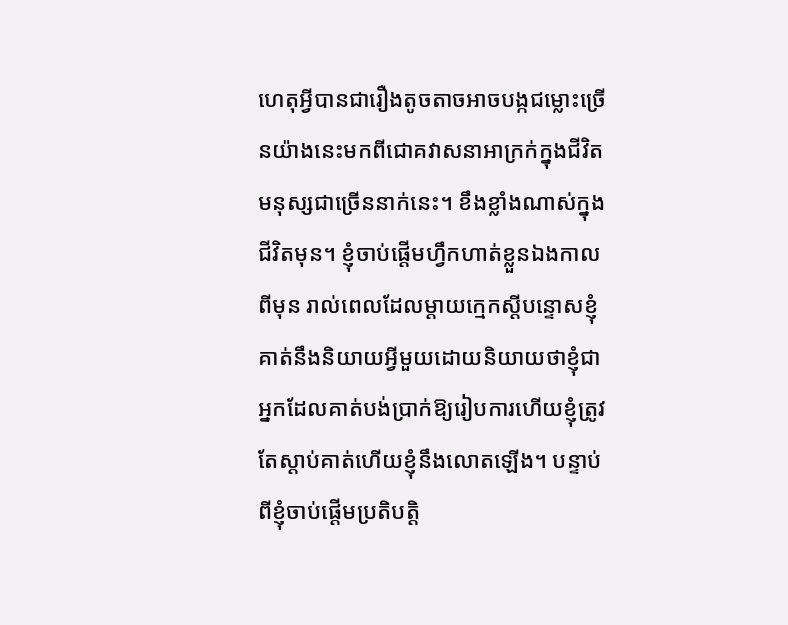ហេតុអ្វីបានជារឿងតូចតាចអាចបង្កជម្លោះច្រើនយ៉ាងនេះមកពីជោគវាសនាអាក្រក់ក្នុងជីវិតមនុស្សជាច្រើននាក់នេះ។ ខឹងខ្លាំងណាស់ក្នុងជីវិតមុន។ ខ្ញុំចាប់ផ្តើមហ្វឹកហាត់ខ្លួនឯងកាលពីមុន រាល់ពេលដែលម្តាយក្មេកស្តីបន្ទោសខ្ញុំ គាត់នឹងនិយាយអ្វីមួយដោយនិយាយថាខ្ញុំជាអ្នកដែលគាត់បង់ប្រាក់ឱ្យរៀបការហើយខ្ញុំត្រូវតែស្តាប់គាត់ហើយខ្ញុំនឹងលោតឡើង។ បន្ទាប់ពីខ្ញុំចាប់ផ្ដើមប្រតិបត្តិ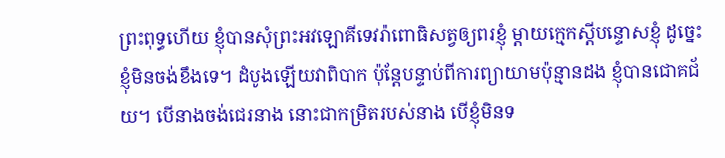ព្រះពុទ្ធហើយ ខ្ញុំបានសុំព្រះអវឡោគីទេវរ៉ាពោធិសត្វឲ្យពរខ្ញុំ ម្ដាយក្មេកស្តីបន្ទោសខ្ញុំ ដូច្នេះខ្ញុំមិនចង់ខឹងទេ។ ដំបូងឡើយវាពិបាក ប៉ុន្តែបន្ទាប់ពីការព្យាយាមប៉ុន្មានដង ខ្ញុំបានជោគជ័យ។ បើនាងចង់ជេរនាង នោះជាកម្រិតរបស់នាង បើខ្ញុំមិនទ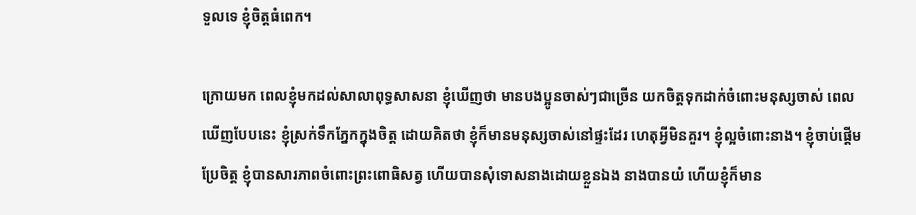ទួលទេ ខ្ញុំចិត្តធំពេក។

ក្រោយមក ពេលខ្ញុំមកដល់សាលាពុទ្ធសាសនា ខ្ញុំឃើញថា មានបងប្អូនចាស់ៗជាច្រើន យកចិត្តទុកដាក់ចំពោះមនុស្សចាស់ ពេលឃើញបែបនេះ ខ្ញុំស្រក់ទឹកភ្នែកក្នុងចិត្ត ដោយគិតថា ខ្ញុំក៏មានមនុស្សចាស់នៅផ្ទះដែរ ហេតុអ្វីមិនគួរ។ ខ្ញុំល្អចំពោះនាង។ ខ្ញុំចាប់ផ្ដើមប្រែចិត្ត ខ្ញុំបានសារភាពចំពោះព្រះពោធិសត្វ ហើយបានសុំទោសនាងដោយខ្លួនឯង នាងបានយំ ហើយខ្ញុំក៏មាន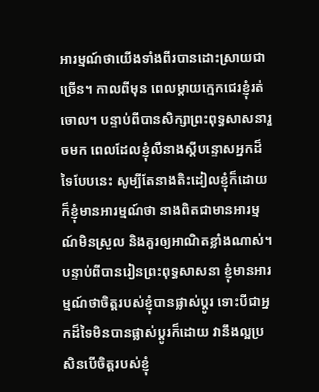អារម្មណ៍ថាយើងទាំងពីរបានដោះស្រាយជាច្រើន។ កាលពីមុន ពេលម្ដាយក្មេកជេរខ្ញុំរត់ចោល។ បន្ទាប់ពីបានសិក្សាព្រះពុទ្ធសាសនារួចមក ពេលដែលខ្ញុំលឺនាងស្តីបន្ទោសអ្នកដ៏ទៃបែបនេះ សូម្បីតែនាងតិះដៀលខ្ញុំក៏ដោយ ក៏ខ្ញុំមានអារម្មណ៍ថា នាងពិតជាមានអារម្មណ៍មិនស្រួល និងគួរឲ្យអាណិតខ្លាំងណាស់។ បន្ទាប់ពីបានរៀនព្រះពុទ្ធសាសនា ខ្ញុំមានអារម្មណ៍ថាចិត្តរបស់ខ្ញុំបានផ្លាស់ប្តូរ ទោះបីជាអ្នកដ៏ទៃមិនបានផ្លាស់ប្តូរក៏ដោយ វានឹងល្អប្រសិនបើចិត្តរបស់ខ្ញុំ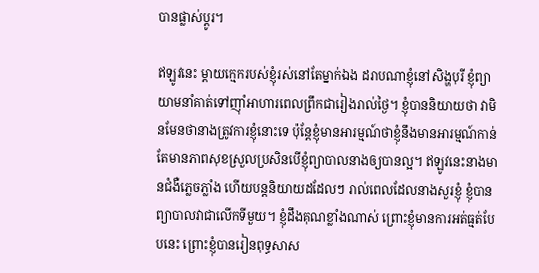បានផ្លាស់ប្តូរ។

ឥឡូវនេះ ម្តាយក្មេករបស់ខ្ញុំរស់នៅតែម្នាក់ឯង ដរាបណាខ្ញុំនៅសិង្ហបុរី ខ្ញុំព្យាយាមនាំគាត់ទៅញ៉ាំអាហារពេលព្រឹកជារៀងរាល់ថ្ងៃ។ ខ្ញុំបាននិយាយថា វាមិនមែនថានាងត្រូវការខ្ញុំនោះទេ ប៉ុន្តែខ្ញុំមានអារម្មណ៍ថាខ្ញុំនឹងមានអារម្មណ៍កាន់តែមានភាពសុខស្រួលប្រសិនបើខ្ញុំព្យាបាលនាងឲ្យបានល្អ។ ឥឡូវនេះនាងមានជំងឺភ្លេចភ្លាំង ហើយបន្តនិយាយដដែលៗ រាល់ពេលដែលនាងសួរខ្ញុំ ខ្ញុំបានព្យាបាលវាជាលើកទីមួយ។ ខ្ញុំដឹងគុណខ្លាំងណាស់ ព្រោះខ្ញុំមានការអត់ធ្មត់បែបនេះ ព្រោះខ្ញុំបានរៀនពុទ្ធសាស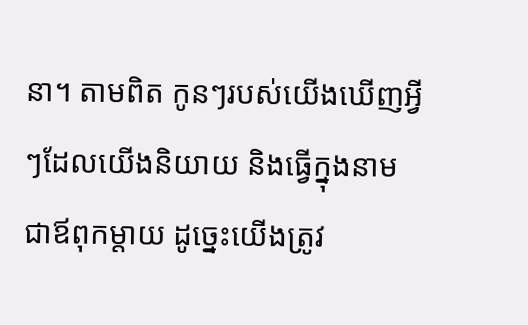នា។ តាមពិត កូនៗរបស់យើងឃើញអ្វីៗដែលយើងនិយាយ និងធ្វើក្នុងនាមជាឪពុកម្តាយ ដូច្នេះយើងត្រូវ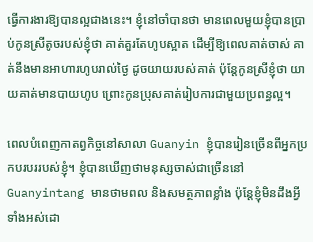ធ្វើការងារឱ្យបានល្អជាងនេះ។ ខ្ញុំនៅចាំបានថា មានពេលមួយខ្ញុំបានប្រាប់កូនស្រីតូចរបស់ខ្ញុំថា គាត់គួរតែហូបស្អាត ដើម្បីឱ្យពេលគាត់ចាស់ គាត់នឹងមានអាហារហូបរាល់ថ្ងៃ ដូចយាយរបស់គាត់ ប៉ុន្តែកូនស្រីខ្ញុំថា យាយគាត់មានបាយហូប ព្រោះកូនប្រុសគាត់រៀបការជាមួយប្រពន្ធល្អ។

ពេលបំពេញកាតព្វកិច្ចនៅសាលា Guanyin ខ្ញុំបានរៀនច្រើនពីអ្នកប្រកបរបររបស់ខ្ញុំ។ ខ្ញុំបានឃើញថាមនុស្សចាស់ជាច្រើននៅ Guanyintang មានថាមពល និងសមត្ថភាពខ្លាំង ប៉ុន្តែខ្ញុំមិនដឹងអ្វីទាំងអស់ដោ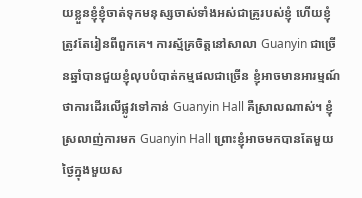យខ្លួនខ្ញុំខ្ញុំចាត់ទុកមនុស្សចាស់ទាំងអស់ជាគ្រូរបស់ខ្ញុំ ហើយខ្ញុំត្រូវតែរៀនពីពួកគេ។ ការស្ម័គ្រចិត្ដនៅសាលា Guanyin ជាច្រើនឆ្នាំបានជួយខ្ញុំលុបបំបាត់កម្មផលជាច្រើន ខ្ញុំអាចមានអារម្មណ៍ថាការដើរលើផ្លូវទៅកាន់ Guanyin Hall គឺស្រាលណាស់។ ខ្ញុំស្រលាញ់ការមក Guanyin Hall ព្រោះខ្ញុំអាចមកបានតែមួយថ្ងៃក្នុងមួយស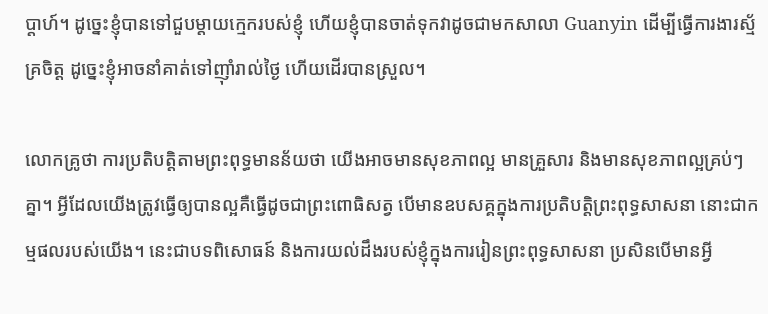ប្តាហ៍។ ដូច្នេះខ្ញុំបានទៅជួបម្តាយក្មេករបស់ខ្ញុំ ហើយខ្ញុំបានចាត់ទុកវាដូចជាមកសាលា Guanyin ដើម្បីធ្វើការងារស្ម័គ្រចិត្ត ដូច្នេះខ្ញុំអាចនាំគាត់ទៅញ៉ាំរាល់ថ្ងៃ ហើយដើរបានស្រួល។

លោកគ្រូថា ការប្រតិបត្តិតាមព្រះពុទ្ធមានន័យថា យើងអាចមានសុខភាពល្អ មានគ្រួសារ និងមានសុខភាពល្អគ្រប់ៗគ្នា។ អ្វីដែលយើងត្រូវធ្វើឲ្យបានល្អគឺធ្វើដូចជាព្រះពោធិសត្វ បើមានឧបសគ្គក្នុងការប្រតិបត្តិព្រះពុទ្ធសាសនា នោះជាកម្មផលរបស់យើង។ នេះជាបទពិសោធន៍ និងការយល់ដឹងរបស់ខ្ញុំក្នុងការរៀនព្រះពុទ្ធសាសនា ប្រសិនបើមានអ្វី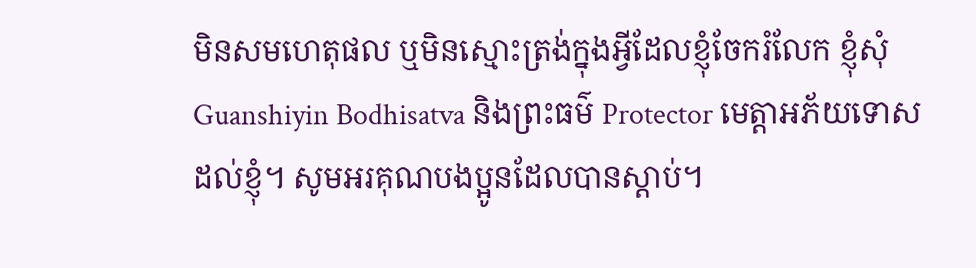មិនសមហេតុផល ឬមិនស្មោះត្រង់ក្នុងអ្វីដែលខ្ញុំចែករំលែក ខ្ញុំសុំ Guanshiyin Bodhisatva និងព្រះធម៌ Protector មេត្តាអភ័យទោសដល់ខ្ញុំ។ សូមអរគុណបងប្អូនដែលបានស្តាប់។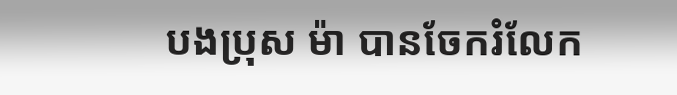បងប្រុស ម៉ា បានចែករំលែក